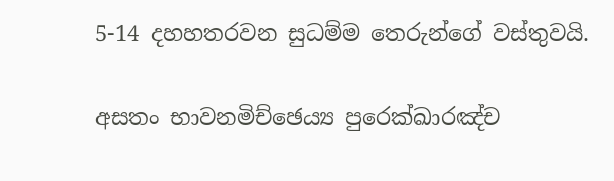5-14 දහහතරවන සුධම්ම තෙරුන්ගේ වස්තුවයි.

අසතං භාවනමිච්ඡෙය්‍ය පුරෙක්ඛාරඤ්ච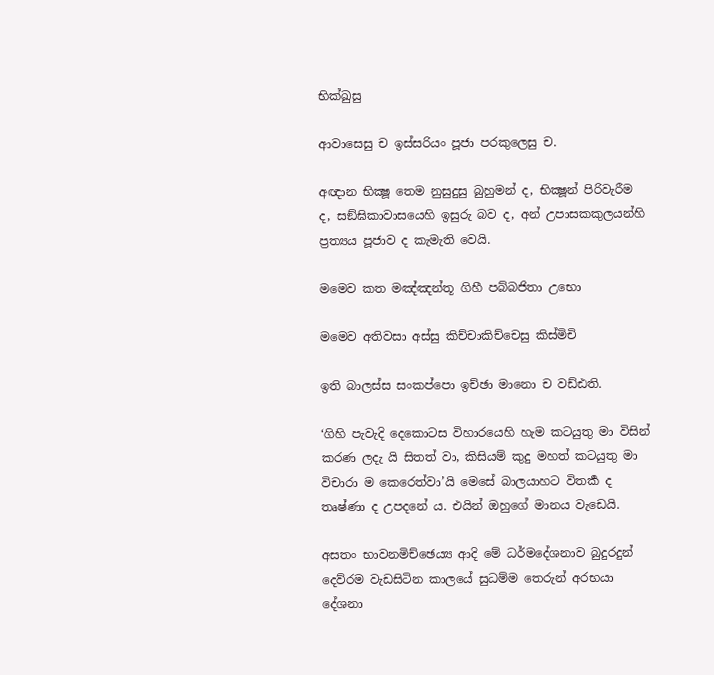භික්ඛුසු

ආවාසෙසු ච ඉස්සරියං පූජා පරකුලෙසු ච.

අඥාන භික්‍ෂූ තෙම නුසුදුසු බුහුමන් ද, භික්‍ෂූන් පිරිවැරීම ද, සඞ්ඝිකාවාසයෙහි ඉසුරු බව ද, අන් උපාසකකුලයන්හි ප්‍රත්‍යය පූජාව ද කැමැති වෙයි.

මමෙව කත මඤ්ඤන්තූ ගිහී පබ්බජිතා උභො

මමෙව අතිවසා අස්සු කිච්චාකිච්චෙසු කිස්මිචි

ඉති බාලස්ස සංකප්පො ඉච්ඡා මානො ච වඩ්ඪති.

‘ගිහි පැවැදි දෙකොටස විහාරයෙහි හැම කටයුතු මා විසින් කරණ ලදැ යි සිතත් වා, කිසියම් කුදු මහත් කටයුතු මා විචාරා ම කෙරෙත්වා’යි මෙසේ බාලයාහට විතර්‍ක ද තෘෂ්ණා ද උපදනේ ය. එයින් ඔහුගේ මානය වැඩෙයි.

අසතං භාවනමිච්ඡෙය්‍ය ආදි මේ ධර්මදේශනාව බුදුරදුන් දෙව්රම වැඩසිටින කාලයේ සුධම්ම තෙරුන් අරභයා දේශනා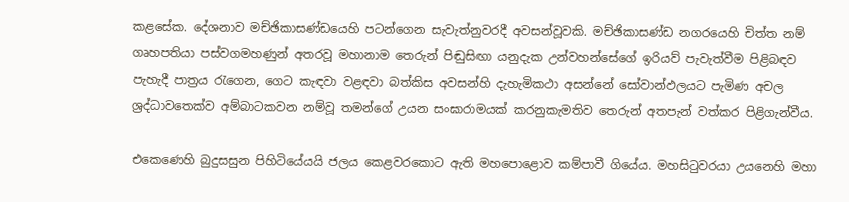කළසේක. දේශනාව මච්ඡිකාසණ්ඩයෙහි පටන්ගෙන සැවැත්නුවරදී අවසන්වූවකි. මච්ඡිකාසණ්ඩ නගරයෙහි චිත්ත නම් ගෘහපතියා පස්වගමහණුන් අතරවූ මහානාම තෙරුන් පිඬුසිඟා යනුදැක උන්වහන්සේගේ ඉරියව් පැවැත්වීම පිළිබඳව පැහැදී පාත්‍ර‍ය රැගෙන, ගෙට කැඳවා වළඳවා බත්කිස අවසන්හි දැහැමිකථා අසන්නේ සෝවාන්ඵලයට පැමිණ අචල ශ්‍ර‍ද්ධාවතෙක්ව අම්බාටකවන නම්වූ තමන්ගේ උයන සංඝාරාමයක් කරනුකැමතිව තෙරුන් අතපැන් වත්කර පිළිගැන්වීය.

එකෙණෙහි බුදුසසුන පිහිටියේයයි ජලය කෙළවරකොට ඇති මහපොළොව කම්පාවී ගියේය. මහසිටුවරයා උයනෙහි මහා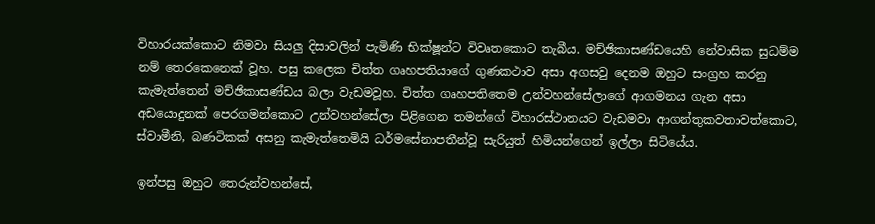විහාරයක්කොට නිමවා සියලු දිසාවලින් පැමිණි භික්ෂූන්ට විවෘතකොට තැබීය. මච්ඡිකාසණ්ඩයෙහි නේවාසික සුධම්ම නම් තෙරකෙනෙක් වූහ. පසු කලෙක චිත්ත ගෘහපතියාගේ ගුණකථාව අසා අගසවු දෙනම ඔහුට සංග්‍ර‍හ කරනු කැමැත්තෙන් මච්ඡිකාසණ්ඩය බලා වැඩමවූහ. චිත්ත ගෘහපතිතෙම උන්වහන්සේලාගේ ආගමනය ගැන අසා අඩයොදුනක් පෙරගමන්කොට උන්වහන්සේලා පිළිගෙන තමන්ගේ විහාරස්ථානයට වැඩමවා ආගන්තුකවතාවත්කොට, ස්වාමීනි, බණටිකක් අසනු කැමැත්තෙමියි ධර්මසේනාපතීන්වූ සැරියුත් හිමියන්ගෙන් ඉල්ලා සිටියේය.

ඉන්පසු ඔහුට තෙරුන්වහන්සේ,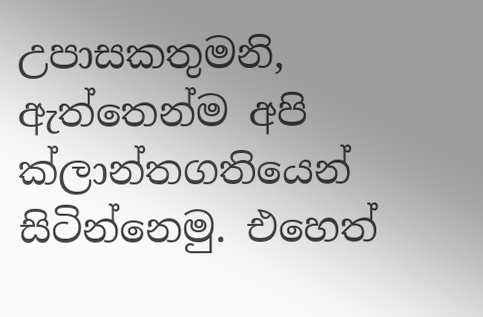උපාසකතුමනි, ඇත්තෙන්ම අපි ක්ලාන්තගතියෙන් සිටින්නෙමු. එහෙත්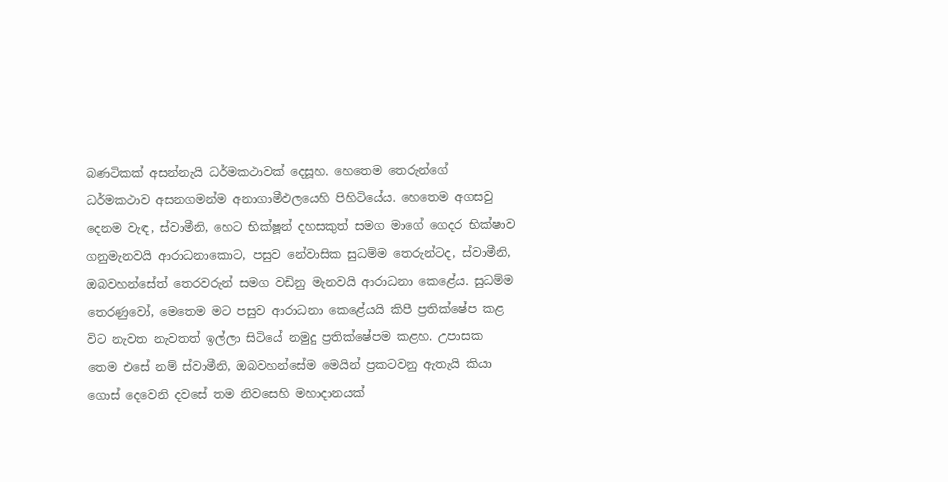බණටිකක් අසන්නැයි ධර්මකථාවක් දෙසූහ. හෙතෙම තෙරුන්ගේ ධර්මකථාව අසනගමන්ම අනාගාමීඵලයෙහි පිහිටියේය. හෙතෙම අගසවු දෙනම වැඳ, ස්වාමීනි, හෙට භික්ෂූන් දහසකුත් සමග මාගේ ගෙදර භික්ෂාව ගනුමැනවයි ආරාධනාකොට, පසුව නේවාසික සුධම්ම තෙරුන්ටද, ස්වාමීනි, ඔබවහන්සේත් තෙරවරුන් සමග වඩිනු මැනවයි ආරාධනා කෙළේය. සුධම්ම තෙරණුවෝ, මෙතෙම මට පසුව ආරාධනා කෙළේයයි කිපී ප්‍ර‍තික්ෂේප කළ විට නැවත නැවතත් ඉල්ලා සිටියේ නමුදු ප්‍ර‍තික්ෂේපම කළහ. උපාසක තෙම එසේ නම් ස්වාමීනි, ඔබවහන්සේම මෙයින් ප්‍ර‍කටවනු ඇතැයි කියා ගොස් දෙවෙනි දවසේ තම නිවසෙහි මහාදානයක්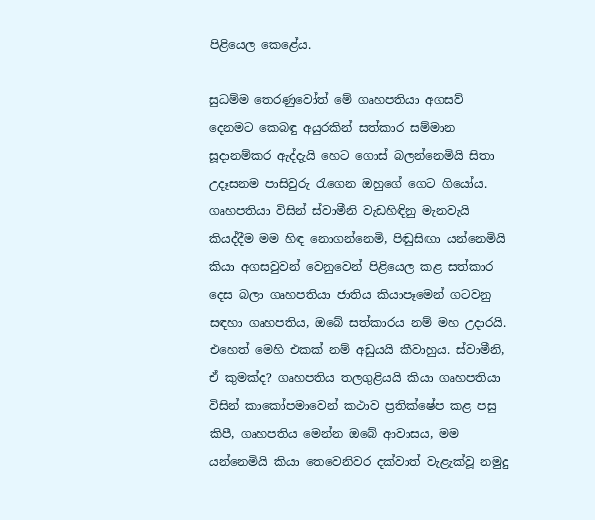පිළියෙල කෙළේය.

සුධම්ම තෙරණුවෝත් මේ ගෘහපතියා අගසව් දෙනමට කෙබඳු අයුරකින් සත්කාර සම්මාන සූදානම්කර ඇද්දැයි හෙට ගොස් බලන්නෙමියි සිතා උදෑසනම පාසිවුරු රැගෙන ඔහුගේ ගෙට ගියෝය. ගෘහපතියා විසින් ස්වාමීනි වැඩහිඳිනු මැනවැයි කියද්දීම මම හිඳ නොගන්නෙමි, පිඬුසිඟා යන්නෙමියි කියා අගසවුවන් වෙනුවෙන් පිළියෙල කළ සත්කාර දෙස බලා ගෘහපතියා ජාතිය කියාපෑමෙන් ගටවනු සඳහා ගෘහපතිය, ඔබේ සත්කාරය නම් මහ උදාරයි. එහෙත් මෙහි එකක් නම් අඩුයයි කීවාහුය. ස්වාමීනි, ඒ කුමක්ද? ගෘහපතිය තලගුළියයි කියා ගෘහපතියා විසින් කාකෝපමාවෙන් කථාව ප්‍ර‍තික්ෂේප කළ පසු කිපී, ගෘහපතිය මෙන්න ඔබේ ආවාසය, මම යන්නෙමියි කියා තෙවෙනිවර දක්වාත් වැළැක්වූ නමුදු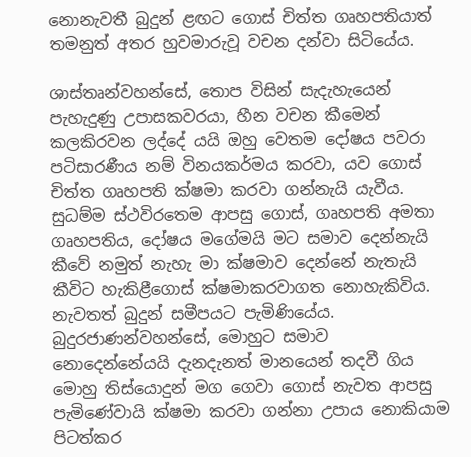නොනැවතී බුදුන් ළඟට ගොස් චිත්ත ගෘහපතියාත් තමනුත් අතර හුවමාරුවූ වචන දන්වා සිටියේය.

ශාස්තෘන්වහන්සේ, තොප විසින් සැදැහැයෙන් පැහැදුණු උපාසකවරයා, හීන වචන කීමෙන් කලකිරවන ලද්දේ යයි ඔහු වෙතම දෝෂය පවරා පටිසාරණීය නම් විනයකර්මය කරවා, යව ගොස් චිත්ත ගෘහපති ක්ෂමා කරවා ගන්නැයි යැවීය. සුධම්ම ස්ථවිරතෙම ආපසු ගොස්, ගෘහපති අමතා ගෘහපතිය, දෝෂය මගේමයි මට සමාව දෙන්නැයි කීවේ නමුත් නැහැ මා ක්ෂමාව දෙන්නේ නැතැයි කීවිට හැකිළීගොස් ක්ෂමාකරවාගත නොහැකිවිය. නැවතත් බුදුන් සමීපයට පැමිණියේය. බුදුරජාණන්වහන්සේ, මොහුට සමාව නොදෙන්නේයයි දැනදැනත් මානයෙන් තදවී ගිය මොහු තිස්යොදුන් මග ගෙවා ගොස් නැවත ආපසු පැමිණේවායි ක්ෂමා කරවා ගන්නා උපාය නොකියාම පිටත්කර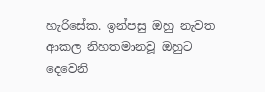හැරිසේක. ඉන්පසු ඔහු නැවත ආකල නිහතමානවූ ඔහුට දෙවෙනි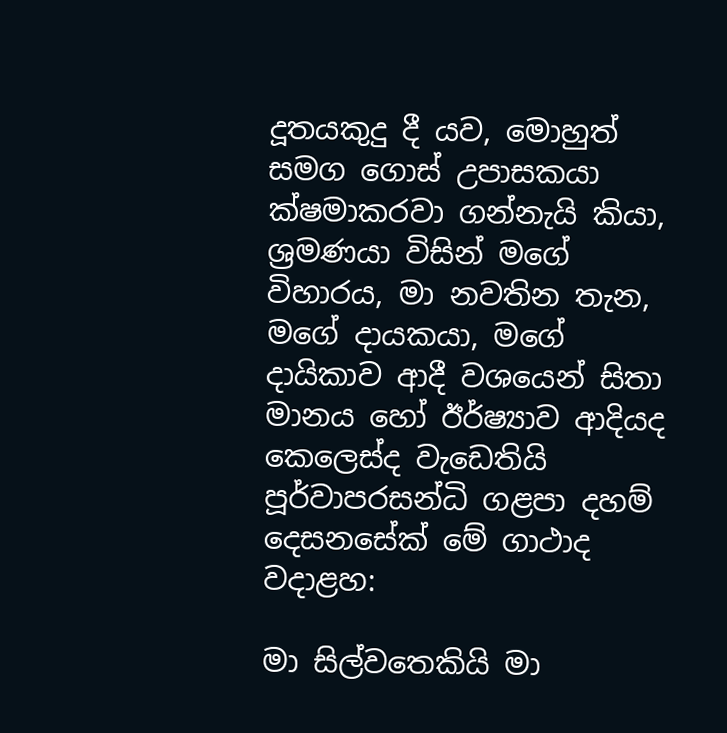දූතයකුදු දී යව, මොහුත් සමග ගොස් උපාසකයා ක්ෂමාකරවා ගන්නැයි කියා, ශ්‍ර‍මණයා විසින් මගේ විහාරය, මා නවතින තැන, මගේ දායකයා, මගේ දායිකාව ආදී වශයෙන් සිතා මානය හෝ ඊර්ෂ්‍යාව ආදියද කෙලෙස්ද වැඩෙතියි පූර්වාපරසන්ධි ගළපා දහම් දෙසනසේක් මේ ගාථාද වදාළහ:

මා සිල්වතෙකියි මා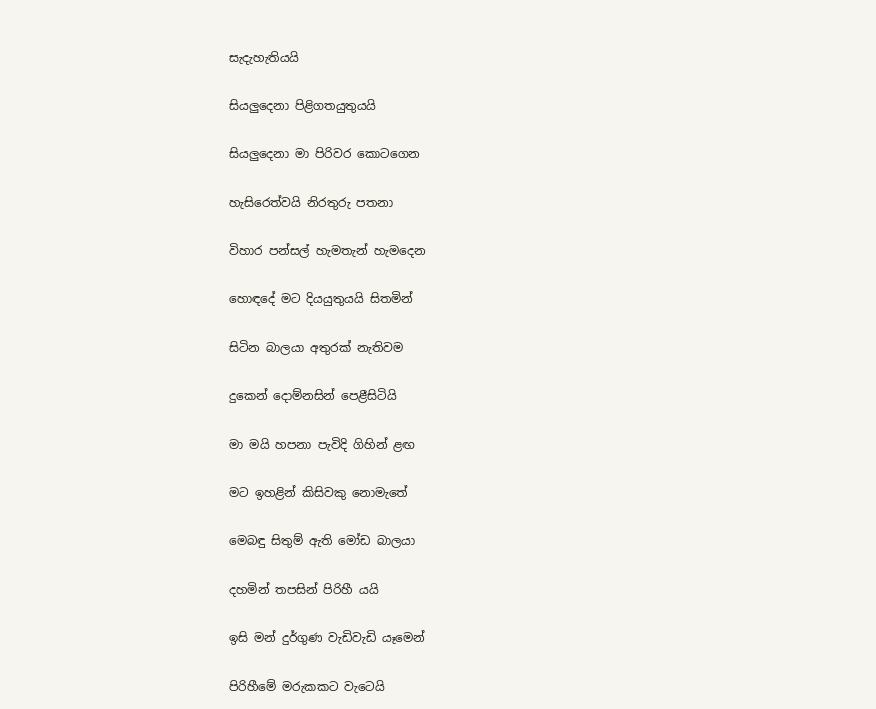සැදැහැතියයි

සියලුදෙනා පිළිගතයුතුයයි

සියලුදෙනා මා පිරිවර කොටගෙන

හැසිරෙත්වයි නිරතුරු පතනා

විහාර පන්සල් හැමතැන් හැමදෙන

හොඳදේ මට දියයුතුයයි සිතමින්

සිටින බාලයා අතුරක් නැතිවම

දුකෙන් දොම්නසින් පෙළීසිටියි

මා මයි හපනා පැවිදි ගිහින් ළඟ

මට ඉහළින් කිසිවකු නොමැතේ

මෙබඳු සිතුම් ඇති මෝඩ බාලයා

දහමින් තපසින් පිරිහී යයි

ඉසි මන් දුර්ගුණ වැඩිවැඩි යෑමෙන්

පිරිහීමේ මරුකකට වැටෙයි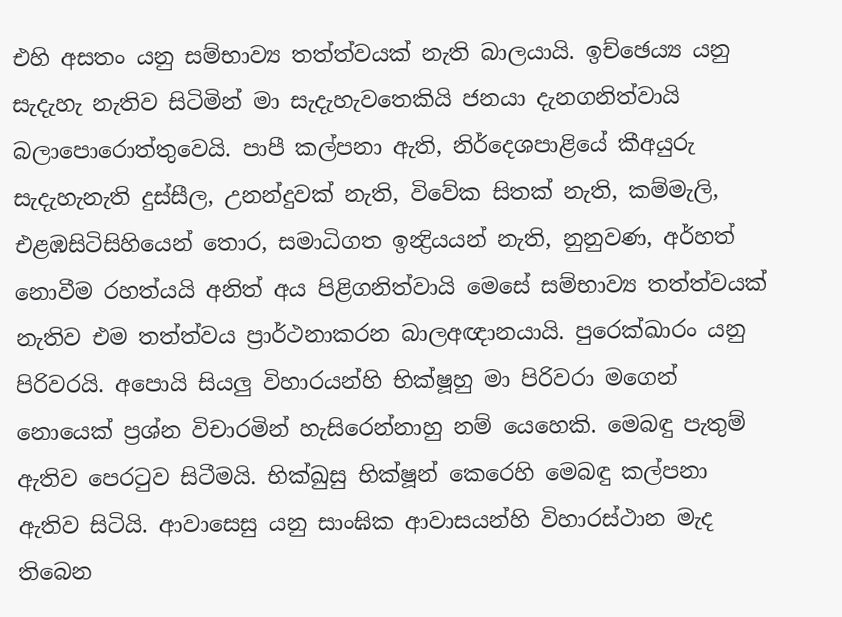එහි අසතං යනු සම්භාව්‍ය තත්ත්වයක් නැති බාලයායි. ඉච්ඡෙය්‍ය යනු සැදැහැ නැතිව සිටිමින් මා සැදැහැවතෙකියි ජනයා දැනගනිත්වායි බලාපොරොත්තුවෙයි. පාපී කල්පනා ඇති, නිර්දෙශපාළියේ කීඅයුරු සැදැහැනැති දුස්සීල, උනන්දුවක් නැති, විවේක සිතක් නැති, කම්මැලි, එළඹසිටිසිහියෙන් තොර, සමාධිගත ඉන්‍ද්‍රියයන් නැති, නුනුවණ, අර්හත් නොවීම රහත්යයි අනිත් අය පිළිගනිත්වායි මෙසේ සම්භාව්‍ය තත්ත්වයක් නැතිව එම තත්ත්වය ප්‍රාර්ථනාකරන බාලඅඥානයායි. පුරෙක්ඛාරං යනු පිරිවරයි. අපොයි සියලු විහාරයන්හි භික්ෂූහු මා පිරිවරා මගෙන් නොයෙක් ප්‍ර‍ශ්න විචාරමින් හැසිරෙන්නාහු නම් යෙහෙකි. මෙබඳු පැතුම් ඇතිව පෙරටුව සිටීමයි. භික්ඛුසු භික්ෂූන් කෙරෙහි මෙබඳු කල්පනා ඇතිව සිටියි. ආවාසෙසු යනු සාංඝික ආවාසයන්හි විහාරස්ථාන මැද තිබෙන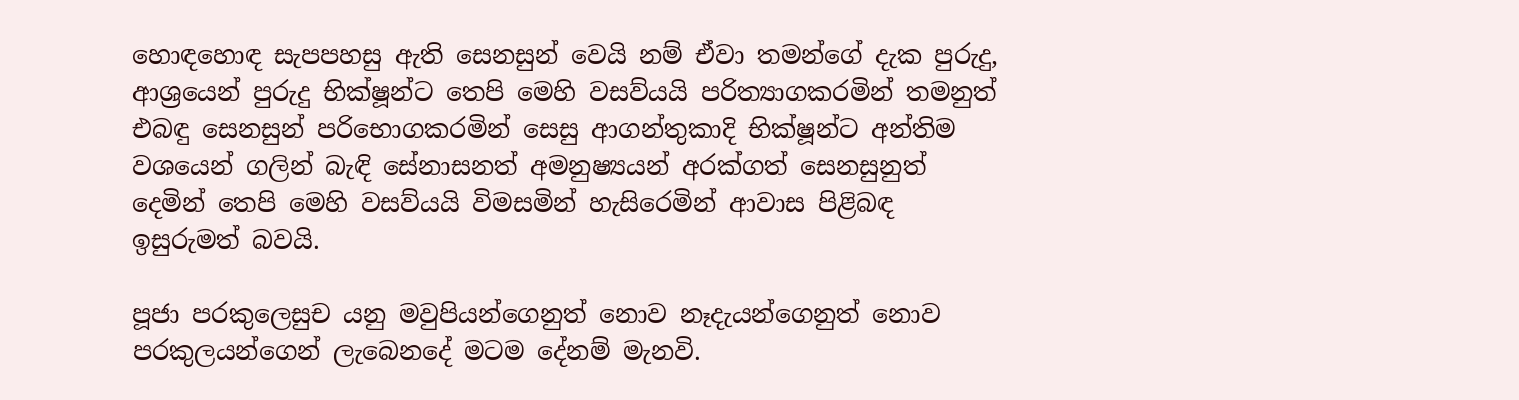හොඳහොඳ සැපපහසු ඇති සෙනසුන් වෙයි නම් ඒවා තමන්ගේ දැක පුරුදු, ආශ්‍රයෙන් පුරුදු භික්ෂූන්ට තෙපි මෙහි වසව්යයි පරිත්‍යාගකරමින් තමනුත් එබඳු සෙනසුන් පරිභොගකරමින් සෙසු ආගන්තුකාදි භික්ෂූන්ට අන්තිම වශයෙන් ගලින් බැඳි සේනාසනත් අමනුෂ්‍යයන් අරක්ගත් සෙනසුනුත් දෙමින් තෙපි මෙහි වසව්යයි විමසමින් හැසිරෙමින් ආවාස පිළිබඳ ඉසුරුමත් බවයි.

පූජා පරකුලෙසුච යනු මවුපියන්ගෙනුත් නොව නෑදැයන්ගෙනුත් නොව පරකුලයන්ගෙන් ලැබෙනදේ මටම දේනම් මැනවි.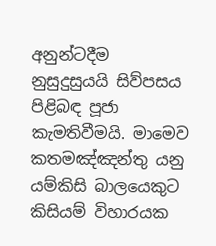අනුන්ටදීම නුසුදුසුයයි සිව්පසය පිළිබඳ පූජා කැමතිවීමයි. මාමෙව කතමඤ්ඤන්තු යනු යම්කිසි බාලයෙකුට කිසියම් විහාරයක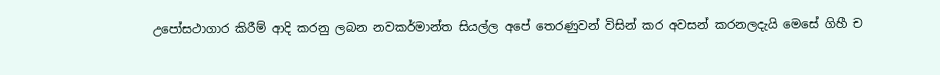උපෝසථාගාර කිරීම් ආදි කරනු ලබන නවකර්මාන්ත සියල්ල අපේ තෙරණුවන් විසින් කර අවසන් කරනලදැයි මෙසේ ගිහී ච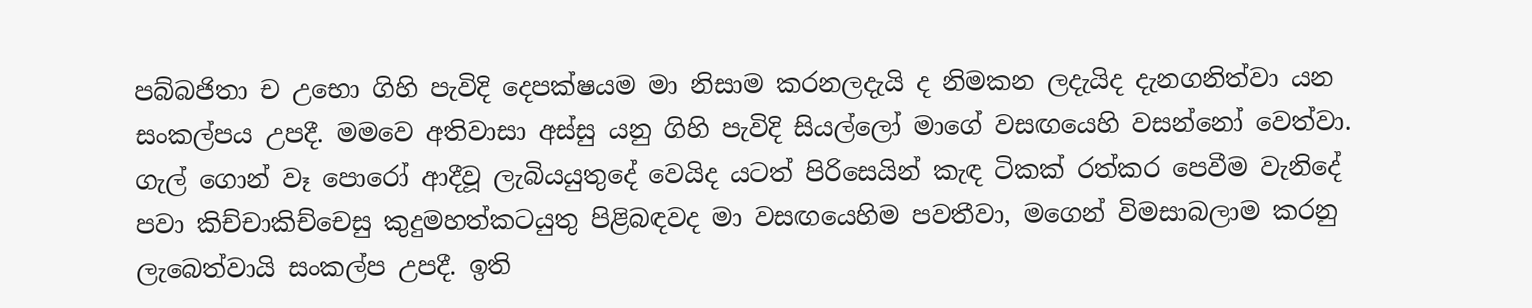පබ්බජිතා ච උභො ගිහි පැවිදි දෙපක්ෂයම මා නිසාම කරනලදැයි ද නිමකන ලදැයිද දැනගනිත්වා යන සංකල්පය උපදී. මමවෙ අතිවාසා අස්සු යනු ගිහි පැවිදි සියල්ලෝ මාගේ වසඟයෙහි වසන්නෝ වෙත්වා. ගැල් ගොන් වෑ පොරෝ ආදීවූ ලැබියයුතුදේ වෙයිද යටත් පිරිසෙයින් කැඳ ටිකක් රත්කර පෙවීම වැනිදේ පවා කිච්චාකිච්චෙසු කුදුමහත්කටයුතු පිළිබඳවද මා වසඟයෙහිම පවතීවා, මගෙන් විමසාබලාම කරනු ලැබෙත්වායි සංකල්ප උපදී. ඉති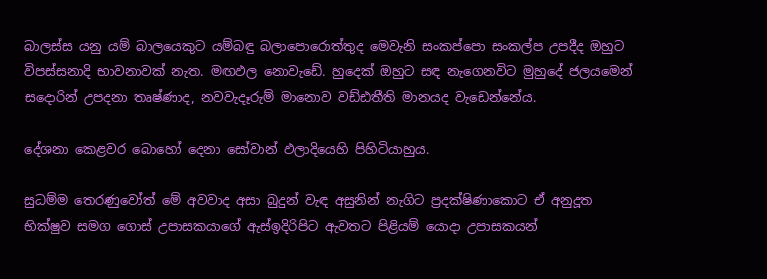බාලස්ස යනු යම් බාලයෙකුට යම්බඳු බලාපොරොත්තුද මෙවැනි සංකප්පො සංකල්ප උපදීද ඔහුට විපස්සනාදි භාවනාවක් නැත. මඟඵල නොවැඩේ. හුදෙක් ඔහුට සඳ නැගෙනවිට මුහුදේ ජලයමෙන් සදොරින් උපදනා තෘෂ්ණාද, නවවැදෑරුම් මානොව වඩ්ඪතීති මානයද වැඩෙන්නේය.

දේශනා කෙළවර බොහෝ දෙනා සෝවාන් ඵලාදියෙහි පිහිටියාහුය.

සුධම්ම තෙරණුවෝත් මේ අවවාද අසා බුදුන් වැඳ අසුනින් නැගිට ප්‍ර‍දක්ෂිණාකොට ඒ අනුදූත භික්ෂුව සමග ගොස් උපාසකයාගේ ඇස්ඉදිරිපිට ඇවතට පිළියම් යොදා උපාසකයන්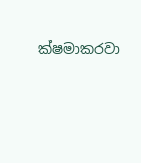ක්ෂමාකරවා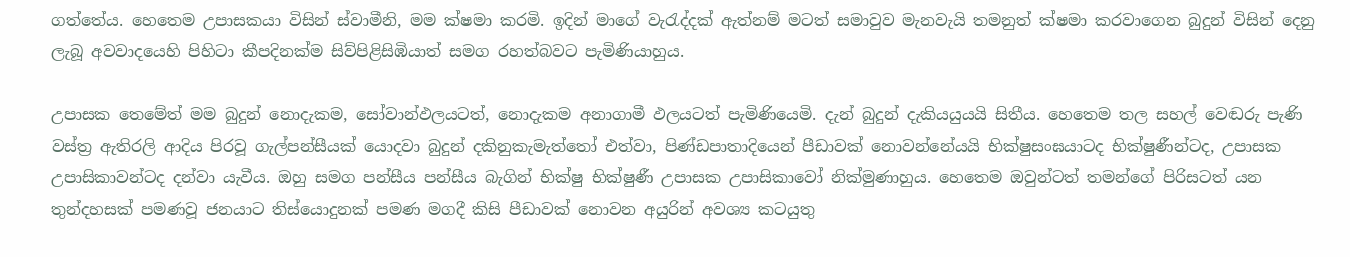ගත්තේය. හෙතෙම උපාසකයා විසින් ස්වාමීනි, මම ක්ෂමා කරමි. ඉදින් මාගේ වැරැද්දක් ඇත්නම් මටත් සමාවුව මැනවැයි තමනුත් ක්ෂමා කරවාගෙන බුදුන් විසින් දෙනු ලැබූ අවවාදයෙහි පිහිටා කීපදිනක්ම සිව්පිළිසිඹියාත් සමග රහත්බවට පැමිණියාහුය.

උපාසක තෙමේත් මම බුදුන් නොදැකම, සෝවාන්ඵලයටත්, නොදැකම අනාගාමී ඵලයටත් පැමිණියෙමි. දැන් බුදුන් දැකියයුයයි සිතීය. හෙතෙම තල සහල් වෙඬරු පැණි වස්ත්‍ර‍ ඇතිරලි ආදිය පිරවූ ගැල්පන්සීයක් යොදවා බුදුන් දකිනුකැමැත්තෝ එත්වා, පිණ්ඩපාතාදියෙන් පීඩාවක් නොවන්නේයයි භික්ෂුසංඝයාටද භික්ෂුණීන්ටද, උපාසක උපාසිකාවන්ටද දන්වා යැවීය. ඔහු සමග පන්සීය පන්සීය බැගින් භික්ෂු භික්ෂුණී උපාසක උපාසිකාවෝ නික්මුණාහුය. හෙතෙම ඔවුන්ටත් තමන්ගේ පිරිසටත් යන තුන්දහසක් පමණවූ ජනයාට තිස්යොදුනක් පමණ මගදී කිසි පීඩාවක් නොවන අයුරින් අවශ්‍ය කටයුතු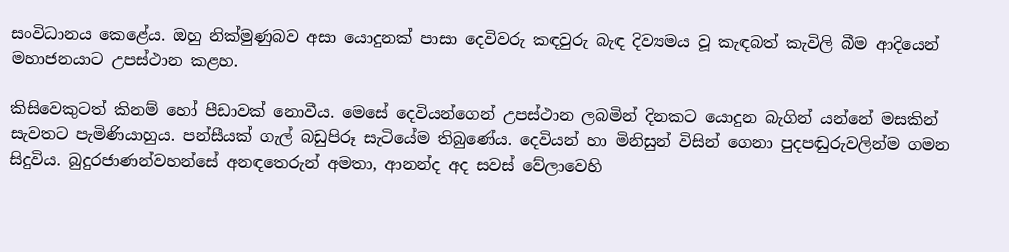සංවිධානය කෙළේය. ඔහු නික්මුණුබව අසා යොදුනක් පාසා දෙවිවරු කඳවුරු බැඳ දිව්‍යමය වූ කැඳබත් කැවිලි බීම ආදියෙන් මහාජනයාට උපස්ථාන කළහ.

කිසිවෙකුටත් කිනම් හෝ පීඩාවක් නොවීය. මෙසේ දෙවියන්ගෙන් උපස්ථාන ලබමින් දිනකට යොදුන බැගින් යන්නේ මසකින් සැවතට පැමිණියාහුය. පන්සීයක් ගැල් බඩුපිරූ සැටියේම තිබුණේය. දෙවියන් හා මිනිසුන් විසින් ගෙනා පුදපඬුරුවලින්ම ගමන සිදුවිය. බුදුරජාණන්වහන්සේ අනඳතෙරුන් අමතා, ආනන්ද අද සවස් වේලාවෙහි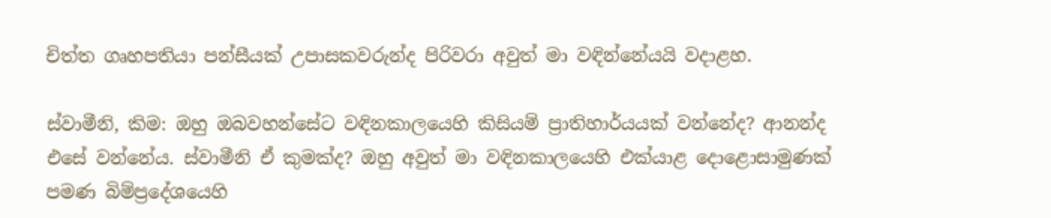චිත්ත ගෘහපතියා පන්සීයක් උපාසකවරුන්ද පිරිවරා අවුත් මා වඳින්නේයයි වදාළහ.

ස්වාමීනි, කිම: ඔහු ඔබවහන්සේට වඳිනකාලයෙහි කිසියම් ප්‍රාතිහාර්යයක් වන්නේද? ආනන්ද එසේ වන්නේය. ස්වාමීනි ඒ කුමක්ද? ඔහු අවුත් මා වඳිනකාලයෙහි එක්යාළ දොළොසාමුණක් පමණ බිම්ප්‍රදේශයෙහි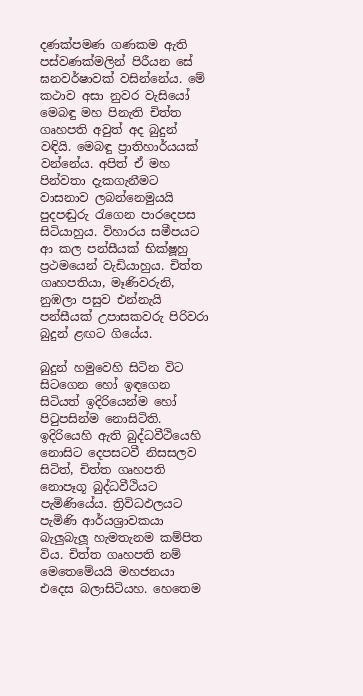දණක්පමණ ගණකම ඇති පස්වණක්මලින් පිරීයන සේ ඝනවර්ෂාවක් වසින්නේය. මේ කථාව අසා නුවර වැසියෝ මෙබඳු මහ පිනැති චිත්ත ගෘහපති අවුත් අද බුදුන් වඳියි. මෙබඳු ප්‍රාතිහාර්යයක් වන්නේය. අපිත් ඒ මහ පින්වතා දැකගැනීමට වාසනාව ලබන්නෙමුයයි පුදපඬුරු රැගෙන පාරදෙපස සිටියාහුය. විහාරය සමීපයට ආ කල පන්සීයක් භික්ෂූහු ප්‍ර‍ථමයෙන් වැඩියාහුය. චිත්ත ගෘහපතියා, මෑණිවරුනි, නුඹලා පසුව එන්නැයි පන්සීයක් උපාසකවරු පිරිවරා බුදුන් ළඟට ගියේය.

බුදුන් හමුවෙහි සිටින විට සිටගෙන හෝ ඉඳගෙන සිටියත් ඉදිරියෙන්ම හෝ පිටුපසින්ම නොසිටිති. ඉදිරියෙහි ඇති බුද්ධවීථියෙහි නොසිට දෙපසටවී නිසසලව සිටිත්, චිත්ත ගෘහපති නොපෑගූ බුද්ධවීථියට පැමිණියේය. ත්‍රිවිධඵලයට පැමිණි ආර්යශ්‍රාවකයා බැලුබැලූ හැමතැනම කම්පිත විය. චිත්ත ගෘහපති නම් මෙතෙමේයයි මහජනයා එදෙස බලාසිටියහ. හෙතෙම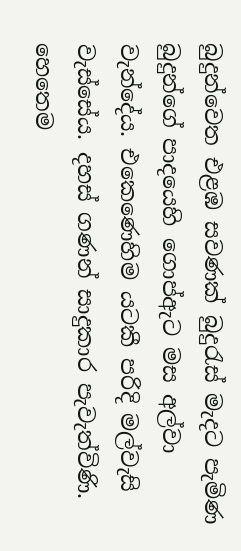බුදුන්වෙත එළඹ සවණක් බුදුරැස් මැදට පැමිණ බුදුන්ගේ පාදයෙහි ගොප්ඇට මස අල්වා වැන්දේය. එකෙණෙහිම යටකී පරිදි මල්වැසි වැස්සේය. දහස් ගණන් සාදුකාර පැවැත්විණි. හෙතෙම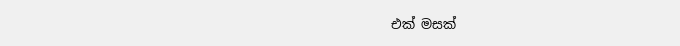එක් මසක්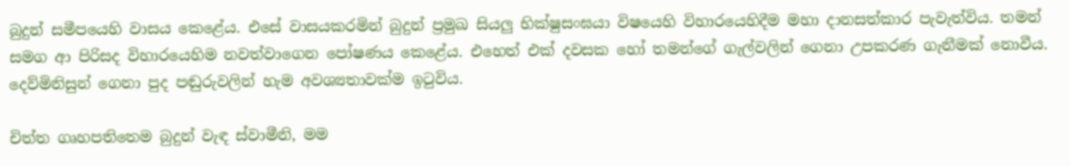බුදුන් සමීපයෙහි වාසය කෙළේය. එසේ වාසයකරමින් බුදුන් ප්‍ර‍මුඛ සියලු භික්ෂුසංඝයා විෂයෙහි විහාරයෙහිදීම මහා දානසත්කාර පැවැත්විය. තමන් සමග ආ පිරිසද විහාරයෙහිම නවත්වාගෙන පෝෂණය කෙළේය. එහෙත් එක් දවසක හෝ තමන්ගේ ගැල්වලින් ගෙනා උපකරණ ගැනීමක් නොවීය. දෙව්මිනිසුන් ගෙනා පුද පඬුරුවලින් හැම අවශ්‍යතාවක්ම ඉටුවිය.

චිත්ත ගෘහපතිතෙම බුදුන් වැඳ ස්වාමීනි, මම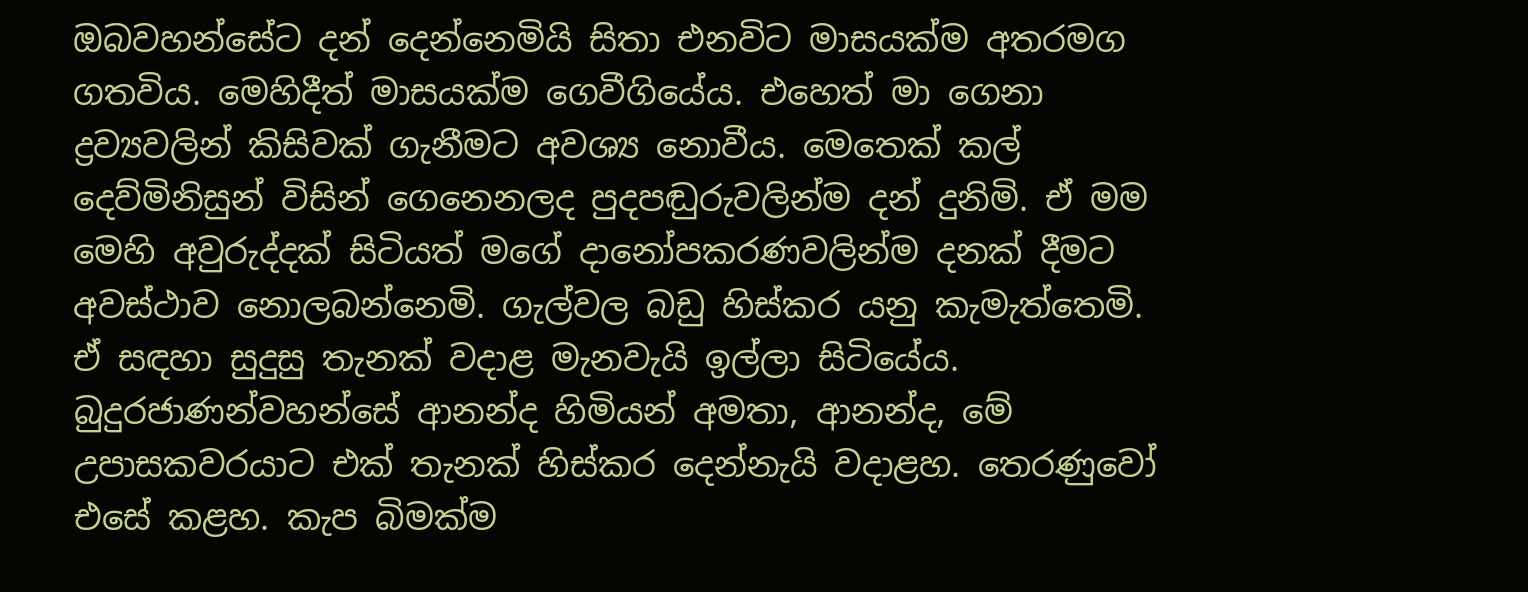ඔබවහන්සේට දන් දෙන්නෙමියි සිතා එනවිට මාසයක්ම අතරමග ගතවිය. මෙහිදීත් මාසයක්ම ගෙවීගියේය. එහෙත් මා ගෙනා ද්‍ර‍ව්‍යවලින් කිසිවක් ගැනීමට අවශ්‍ය නොවීය. මෙතෙක් කල් දෙව්මිනිසුන් විසින් ගෙනෙනලද පුදපඬුරුවලින්ම දන් දුනිමි. ඒ මම මෙහි අවුරුද්දක් සිටියත් මගේ දානෝපකරණවලින්ම දනක් දීමට අවස්ථාව නොලබන්නෙමි. ගැල්වල බඩු හිස්කර යනු කැමැත්තෙමි. ඒ සඳහා සුදුසු තැනක් වදාළ මැනවැයි ඉල්ලා සිටියේය. බුදුරජාණන්වහන්සේ ආනන්ද හිමියන් අමතා, ආනන්ද, මේ උපාසකවරයාට එක් තැනක් හිස්කර දෙන්නැයි වදාළහ. තෙරණුවෝ එසේ කළහ. කැප බිමක්ම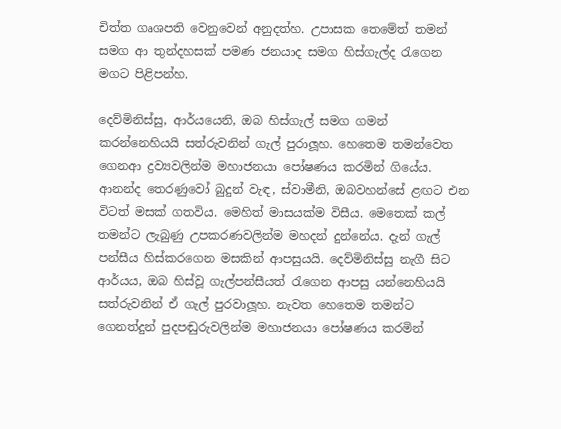චිත්ත ගෘශපති වෙනුවෙන් අනුදත්හ. උපාසක තෙමේත් තමන් සමග ආ තුන්දහසක් පමණ ජනයාද සමග හිස්ගැල්ද රැගෙන මගට පිළිපන්හ.

දෙව්මිනිස්සු, ආර්යයෙනි, ඔබ හිස්ගැල් සමග ගමන් කරන්නෙහියයි සත්රුවනින් ගැල් පුරාලූහ. හෙතෙම තමන්වෙත ගෙනආ ද්‍ර‍ව්‍යවලින්ම මහාජනයා පෝෂණය කරමින් ගියේය. ආනන්ද තෙරණුවෝ බුදුන් වැඳ, ස්වාමීනි, ඔබවහන්සේ ළඟට එන විටත් මසක් ගතවිය. මෙහිත් මාසයක්ම විසීය. මෙතෙක් කල් තමන්ට ලැබුණු උපකරණවලින්ම මහදන් දුන්නේය. දැන් ගැල් පන්සීය හිස්කරගෙන මසකින් ආපසුයයි. දෙව්මිනිස්සු නැගී සිට ආර්යය, ඔබ හිස්වූ ගැල්පන්සීයත් රැගෙන ආපසු යන්නෙහියයි සත්රුවනින් ඒ ගැල් පුරවාලූහ. නැවත හෙතෙම තමන්ට ගෙනත්දුන් පුදපඬුරුවලින්ම මහාජනයා පෝෂණය කරමින්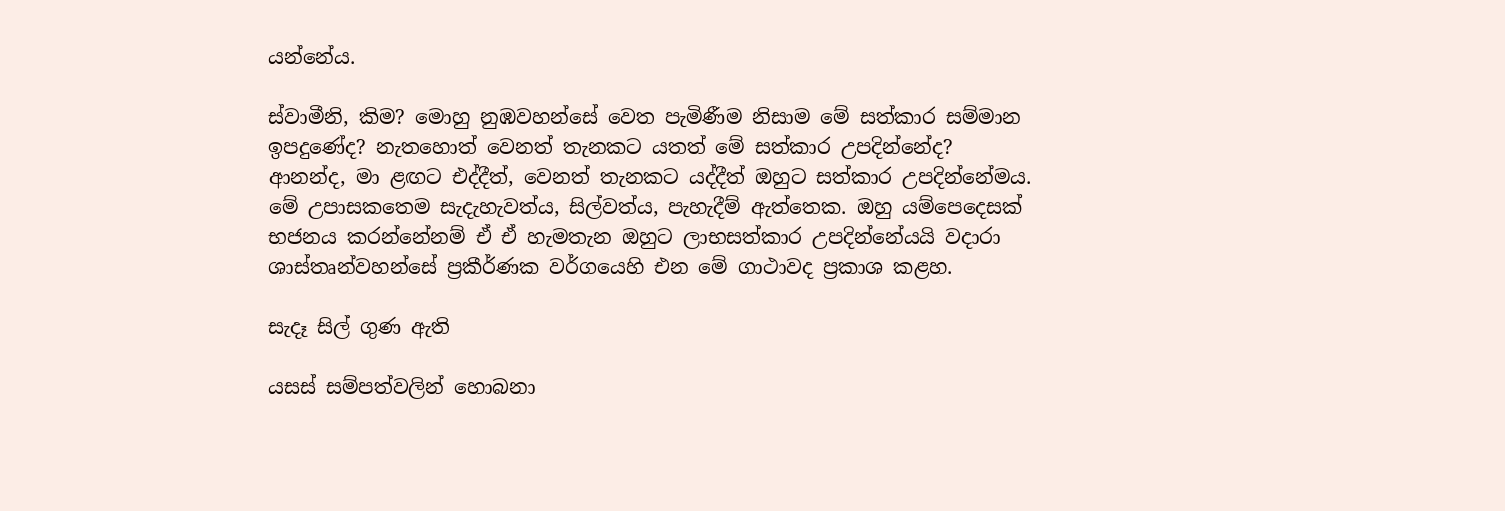යන්නේය.

ස්වාමීනි, කිම? මොහු නුඹවහන්සේ වෙත පැමිණීම නිසාම මේ සත්කාර සම්මාන ඉපදුණේද? නැතහොත් වෙනත් තැනකට යතත් මේ සත්කාර උපදින්නේද? ආනන්ද, මා ළඟට එද්දීත්, වෙනත් තැනකට යද්දීත් ඔහුට සත්කාර උපදින්නේමය. මේ උපාසකතෙම සැදැහැවත්ය, සිල්වත්ය, පැහැදීම් ඇත්තෙක. ඔහු යම්පෙදෙසක් භජනය කරන්නේනම් ඒ ඒ හැමතැන ඔහුට ලාභසත්කාර උපදින්නේයයි වදාරා ශාස්තෘන්වහන්සේ ප්‍ර‍කීර්ණක වර්ගයෙහි එන මේ ගාථාවද ප්‍ර‍කාශ කළහ.

සැදෑ සිල් ගුණ ඇති

යසස් සම්පත්වලින් හොබනා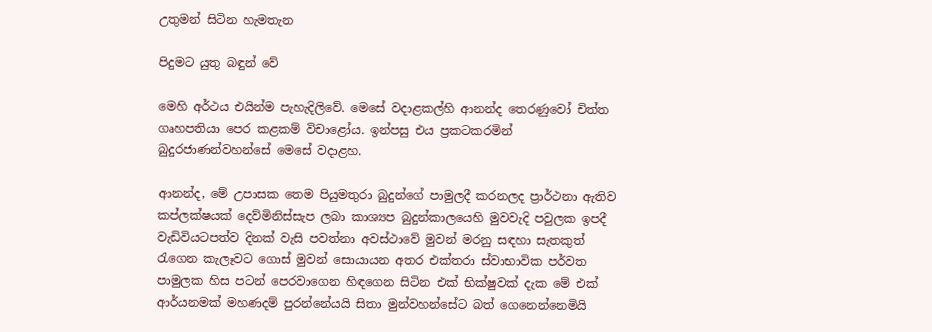උතුමන් සිටින හැමතැන

පිදුමට යුතු බඳුන් වේ

මෙහි අර්ථය එයින්ම පැහැදිලිවේ. මෙසේ වදාළකල්හි ආනන්ද තෙරණුවෝ චිත්ත ගෘහපතියා පෙර කළකම් විචාළෝය. ඉන්පසු එය ප්‍රකටකරමින් බුදුරජාණන්වහන්සේ මෙසේ වදාළහ.

ආනන්ද, මේ උපාසක තෙම පියුමතුරා බුදුන්ගේ පාමුලදී කරනලද ප්‍රාර්ථනා ඇතිව කප්ලක්ෂයක් දෙව්මිනිස්සැප ලබා කාශ්‍යප බුදුන්කාලයෙහි මුවවැදි පවුලක ඉපදී වැඩිවියටපත්ව දිනක් වැසි පවත්නා අවස්ථාවේ මුවන් මරනු සඳහා සැතකුත් රැගෙන කැලෑවට ගොස් මුවන් සොයායන අතර එක්තරා ස්වාභාවික පර්වත පාමුලක හිස පටන් පෙරවාගෙන හිඳගෙන සිටින එක් භික්ෂුවක් දැක මේ එක් ආර්යනමක් මහණදම් පුරන්නේයයි සිතා මුන්වහන්සේට බත් ගෙනෙන්නෙමියි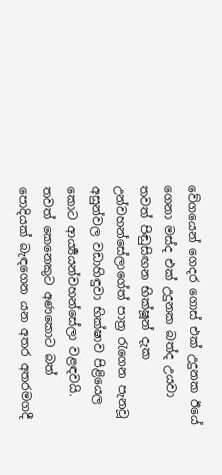වේගයෙන් ගෙදර ගොස් එක් උදුනක ඊයේ ගෙනා මස්ද එක් උදුනක බත්ද උයවා තවත් පිඬුසිඟන භික්ෂූන් දැක උන්වහන්සේලාගේත් පාත්‍ර‍ රැගෙන පැනවූ අසුන්වල වඩාහිඳුවා භික්ෂාව පිළියෙල කොට ආර්‍ය්‍යයන්වහන්සේලා වළඳවයි. තවත් කෙනෙකුට අණකොට බත් පොදියක් බැඳගෙන යන අතර අතරමගදී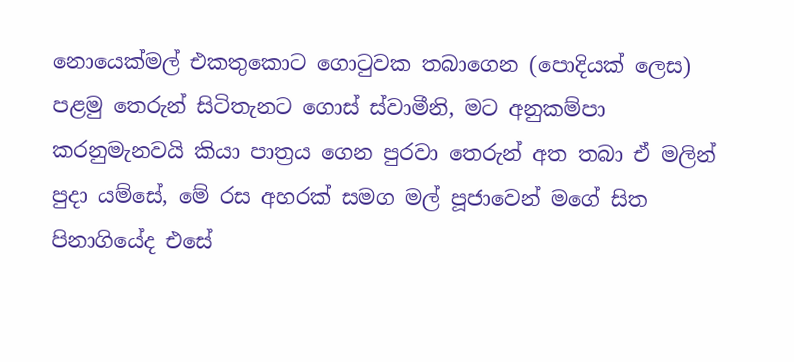නොයෙක්මල් එකතුකොට ගොටුවක තබාගෙන (පොදියක් ලෙස) පළමු තෙරුන් සිටිතැනට ගොස් ස්වාමීනි, මට අනුකම්පා කරනුමැනවයි කියා පාත්‍ර‍ය ගෙන පුරවා තෙරුන් අත තබා ඒ මලින් පුදා යම්සේ, මේ රස අහරක් සමග මල් පූජාවෙන් මගේ සිත පිනාගියේද එසේ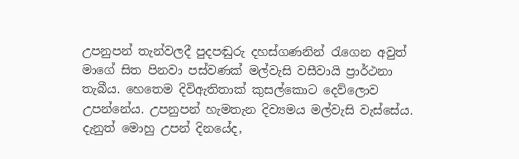උපනුපන් තැන්වලදී පුදපඬුරු දහස්ගණනින් රැගෙන අවුත් මාගේ සිත පිනවා පස්වණක් මල්වැසි වසීවායි ප්‍රාර්ථනා තැබීය. හෙතෙම දිවිඇතිතාක් කුසල්කොට දෙව්ලොව උපන්නේය. උපනුපන් හැමතැන දිව්‍යමය මල්වැසි වැස්සේය. දැනුත් මොහු උපන් දිනයේද,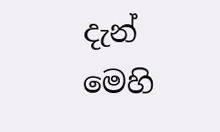දැන් මෙහි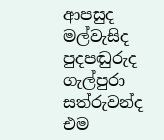ආපසුද මල්වැසිද පුදපඬුරුද ගැල්පුරා සත්රුවන්ද එම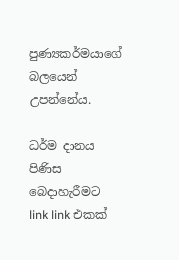පුණ්‍යකර්මයාගේ බලයෙන් උපන්නේය.

ධර්ම දානය පිණිස බෙදාහැරීමට link link එකක්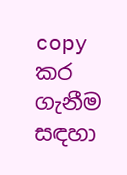copy කර ගැනීම සඳහා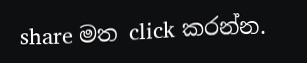share මත click කරන්න.